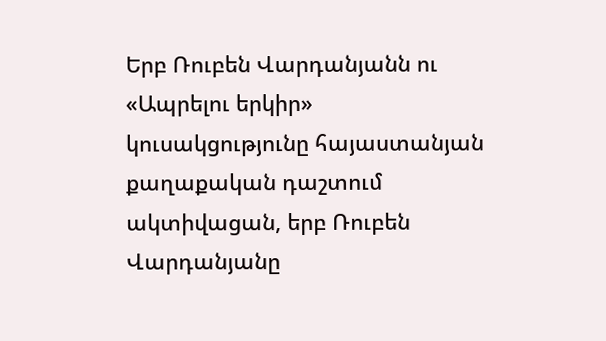Երբ Ռուբեն Վարդանյանն ու «Ապրելու երկիր» կուսակցությունը հայաստանյան քաղաքական դաշտում ակտիվացան, երբ Ռուբեն Վարդանյանը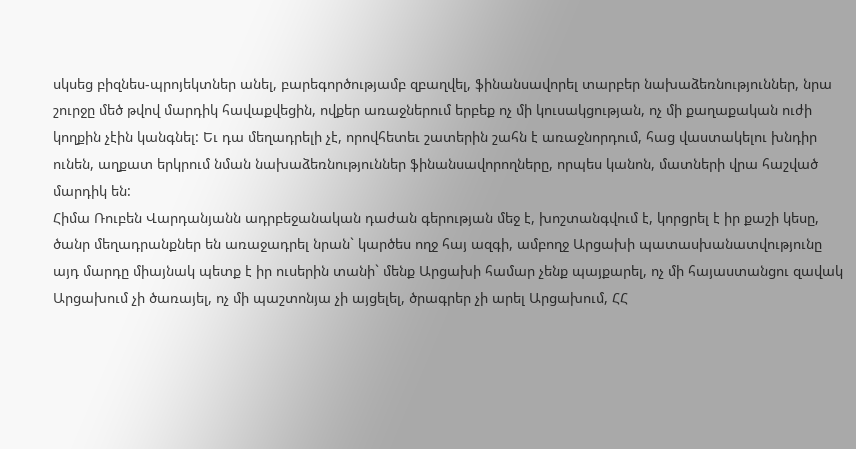սկսեց բիզնես-պրոյեկտներ անել, բարեգործությամբ զբաղվել, ֆինանսավորել տարբեր նախաձեռնություններ, նրա շուրջը մեծ թվով մարդիկ հավաքվեցին, ովքեր առաջներում երբեք ոչ մի կուսակցության, ոչ մի քաղաքական ուժի կողքին չէին կանգնել: Եւ դա մեղադրելի չէ, որովհետեւ շատերին շահն է առաջնորդում, հաց վաստակելու խնդիր ունեն, աղքատ երկրում նման նախաձեռնություններ ֆինանսավորողները, որպես կանոն, մատների վրա հաշված մարդիկ են:
Հիմա Ռուբեն Վարդանյանն ադրբեջանական դաժան գերության մեջ է, խոշտանգվում է, կորցրել է իր քաշի կեսը, ծանր մեղադրանքներ են առաջադրել նրան` կարծես ողջ հայ ազգի, ամբողջ Արցախի պատասխանատվությունը այդ մարդը միայնակ պետք է իր ուսերին տանի` մենք Արցախի համար չենք պայքարել, ոչ մի հայաստանցու զավակ Արցախում չի ծառայել, ոչ մի պաշտոնյա չի այցելել, ծրագրեր չի արել Արցախում, ՀՀ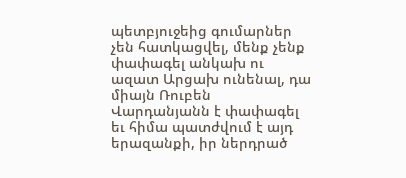պետբյուջեից գումարներ չեն հատկացվել, մենք չենք փափագել անկախ ու ազատ Արցախ ունենալ, դա միայն Ռուբեն Վարդանյանն է փափագել եւ հիմա պատժվում է այդ երազանքի, իր ներդրած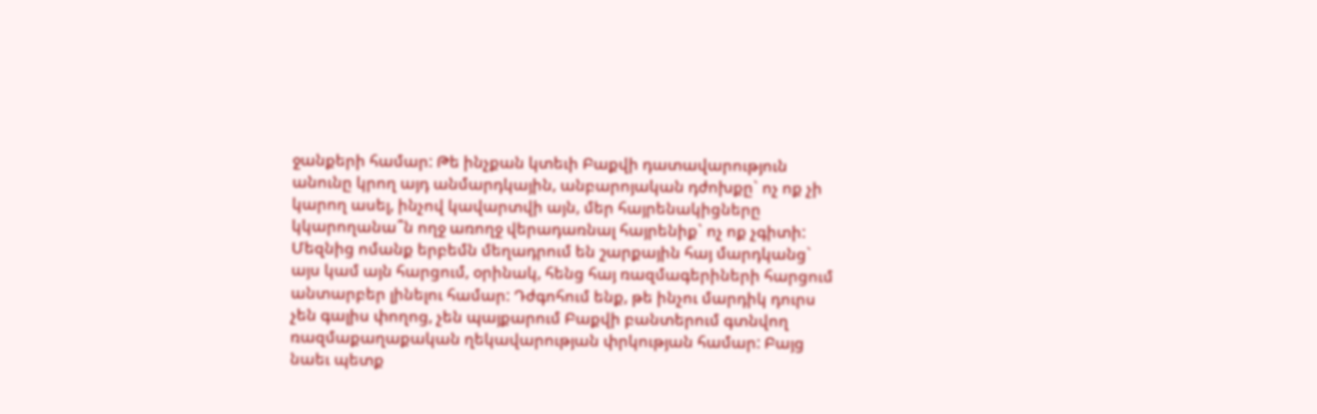ջանքերի համար: Թե ինչքան կտեւի Բաքվի դատավարություն անունը կրող այդ անմարդկային, անբարոյական դժոխքը` ոչ ոք չի կարող ասել, ինչով կավարտվի այն, մեր հայրենակիցները կկարողանա՞ն ողջ առողջ վերադառնալ հայրենիք` ոչ ոք չգիտի:
Մեզնից ոմանք երբեմն մեղադրում են շարքային հայ մարդկանց` այս կամ այն հարցում, օրինակ, հենց հայ ռազմագերիների հարցում անտարբեր լինելու համար: Դժգոհում ենք, թե ինչու մարդիկ դուրս չեն գալիս փողոց, չեն պայքարում Բաքվի բանտերում գտնվող ռազմաքաղաքական ղեկավարության փրկության համար: Բայց նաեւ պետք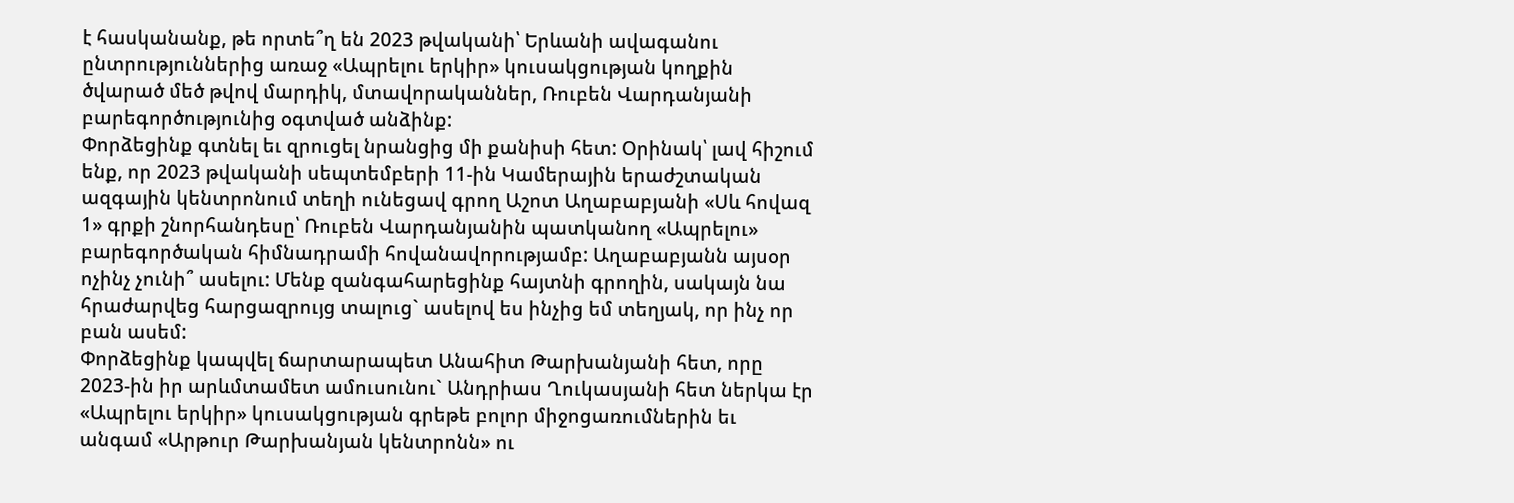է հասկանանք, թե որտե՞ղ են 2023 թվականի՝ Երևանի ավագանու ընտրություններից առաջ «Ապրելու երկիր» կուսակցության կողքին ծվարած մեծ թվով մարդիկ, մտավորականներ, Ռուբեն Վարդանյանի բարեգործությունից օգտված անձինք:
Փորձեցինք գտնել եւ զրուցել նրանցից մի քանիսի հետ: Օրինակ՝ լավ հիշում ենք, որ 2023 թվականի սեպտեմբերի 11-ին Կամերային երաժշտական ազգային կենտրոնում տեղի ունեցավ գրող Աշոտ Աղաբաբյանի «Սև հովազ 1» գրքի շնորհանդեսը՝ Ռուբեն Վարդանյանին պատկանող «Ապրելու» բարեգործական հիմնադրամի հովանավորությամբ: Աղաբաբյանն այսօր ոչինչ չունի՞ ասելու: Մենք զանգահարեցինք հայտնի գրողին, սակայն նա հրաժարվեց հարցազրույց տալուց` ասելով ես ինչից եմ տեղյակ, որ ինչ որ բան ասեմ:
Փորձեցինք կապվել ճարտարապետ Անահիտ Թարխանյանի հետ, որը 2023-ին իր արևմտամետ ամուսունու` Անդրիաս Ղուկասյանի հետ ներկա էր «Ապրելու երկիր» կուսակցության գրեթե բոլոր միջոցառումներին եւ անգամ «Արթուր Թարխանյան կենտրոնն» ու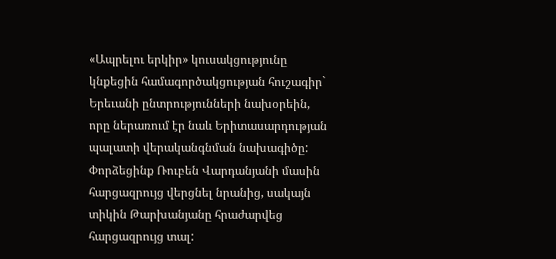«Ապրելու երկիր» կուսակցությունը կնքեցին համագործակցության հուշագիր` Երեւանի ընտրությունների նախօրեին, որը ներառում էր նաև Երիտասարդության պալատի վերականգնման նախագիծը: Փորձեցինք Ռուբեն Վարդանյանի մասին հարցազրույց վերցնել նրանից, սակայն տիկին Թարխանյանը հրաժարվեց հարցազրույց տալ: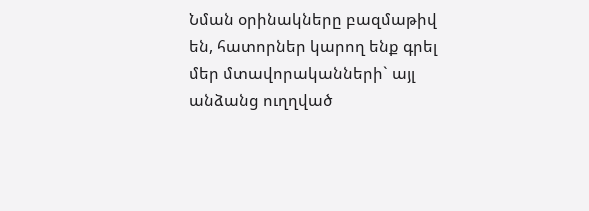Նման օրինակները բազմաթիվ են, հատորներ կարող ենք գրել մեր մտավորականների` այլ անձանց ուղղված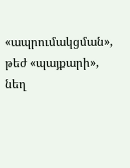«ապրումակցման», թեժ «պայքարի», նեղ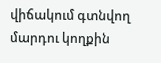վիճակում գտնվող մարդու կողքին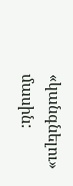«կանգնելու» մասին: